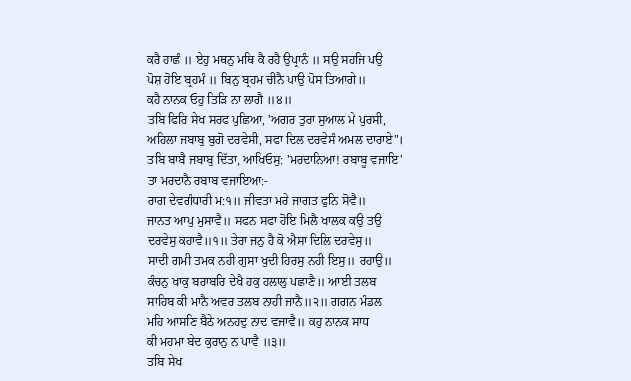ਕਰੈ ਹਾਛੰ ॥ ਏਹੁ ਮਥਨੁ ਮਥਿ ਕੈ ਰਹੈ ਉਪ੍ਰਾਨੰ ॥ ਸਉ ਸਹਜਿ ਪਉ
ਪੋਸ਼ ਹੋਇ ਬ੍ਰਹਮੰ ॥ ਬਿਨੁ ਬ੍ਰਹਮ ਚੀਨੈ ਪਾਉ ਪੋਸ ਤਿਆਗੇ॥
ਕਹੈ ਨਾਨਕ ਓਹੁ ਤਿੜਿ ਨਾ ਲਾਗੈ ॥੪॥
ਤਬਿ ਫਿਰਿ ਸੇਖ ਸਰਫ ਪੁਛਿਆ, 'ਅਗਰ ਤੁਰਾ ਸੁਆਲ ਮੇ ਪੁਰਸੀ, ਅਹਿਲਾ ਜਬਾਬੁ ਬੁਗੋ ਦਰਵੇਸੀ, ਸਫਾ ਦਿਲ ਦਰਵੇਸੰ ਅਮਲ ਦਾਰਾਏ"।
ਤਬਿ ਬਾਬੈ ਜਬਾਬੁ ਦਿੱਤਾ, ਆਖਿਓਸੁ: 'ਮਰਦਾਨਿਆ! ਰਬਾਬੂ ਵਜਾਇ' ਤਾ ਮਰਦਾਨੈ ਰਬਾਬ ਵਜਾਇਆ:-
ਰਾਗ ਦੇਵਗੰਧਾਰੀ ਮ:੧॥ ਜੀਵਤਾ ਮਰੇ ਜਾਗਤ ਫੁਨਿ ਸੋਵੈ॥
ਜਾਨਤ ਆਪੁ ਮੁਸਾਵੈ॥ ਸਫਨ ਸਫਾ ਹੋਇ ਮਿਲੈ ਖਾਲਕ ਕਉ ਤਉ
ਦਰਵੇਸੁ ਕਹਾਵੈ॥੧॥ ਤੇਰਾ ਜਨੁ ਹੈ ਕੋ ਐਸਾ ਦਿਲਿ ਦਰਵੇਸੁ॥
ਸਾਦੀ ਗਮੀ ਤਮਕ ਨਹੀ ਗੁਸਾ ਖੁਦੀ ਹਿਰਸੁ ਨਹੀ ਇਸੁ॥ ਰਹਾਉ॥
ਕੰਚਨੁ ਖਾਕੁ ਬਰਾਬਰਿ ਦੇਖੈ ਹਕੁ ਹਲਾਲੁ ਪਛਾਣੈ॥ ਆਈ ਤਲਬ
ਸਾਹਿਬ ਕੀ ਮਾਨੈ ਅਵਰ ਤਲਬ ਨਾਹੀ ਜਾਨੈ॥੨॥ ਗਗਨ ਮੰਡਲ
ਮਹਿ ਆਸਣਿ ਬੈਠੇ ਅਨਹਦੁ ਨਾਦ ਵਜਾਵੈ॥ ਕਹੁ ਨਾਨਕ ਸਾਧ
ਕੀ ਮਹਮਾ ਬੇਦ ਕੁਰਾਨੁ ਨ ਪਾਵੈ ॥੩॥
ਤਬਿ ਸੇਖ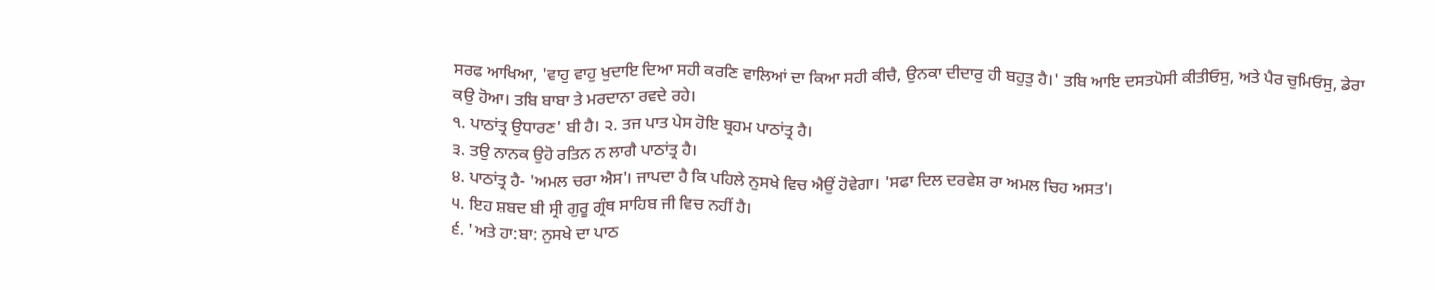ਸਰਫ ਆਖਿਆ, 'ਵਾਹੁ ਵਾਹੁ ਖੁਦਾਇ ਦਿਆ ਸਹੀ ਕਰਣਿ ਵਾਲਿਆਂ ਦਾ ਕਿਆ ਸਹੀ ਕੀਚੈ, ਉਨਕਾ ਦੀਦਾਰੁ ਹੀ ਬਹੁਤੁ ਹੈ।' ਤਬਿ ਆਇ ਦਸਤਪੋਸੀ ਕੀਤੀਓਸੁ, ਅਤੇ ਪੈਰ ਚੁਮਿਓਸੁ, ਡੇਰਾ ਕਉ ਹੋਆ। ਤਬਿ ਬਾਬਾ ਤੇ ਮਰਦਾਨਾ ਰਵਦੇ ਰਹੇ।
੧. ਪਾਠਾਂਤ੍ਰ ਉਧਾਰਣ' ਬੀ ਹੈ। ੨. ਤਜ ਪਾਤ ਪੇਸ ਹੋਇ ਬ੍ਰਹਮ ਪਾਠਾਂਤ੍ਰ ਹੈ।
੩. ਤਉ ਨਾਨਕ ਉਹੋ ਰਤਿਨ ਨ ਲਾਗੈ ਪਾਠਾਂਤ੍ਰ ਹੈ।
੪. ਪਾਠਾਂਤ੍ਰ ਹੈ- 'ਅਮਲ ਚਰਾ ਐਸ'। ਜਾਪਦਾ ਹੈ ਕਿ ਪਹਿਲੇ ਨੁਸਖੇ ਵਿਚ ਐਉਂ ਹੋਵੇਗਾ। 'ਸਫਾ ਦਿਲ ਦਰਵੇਸ਼ ਰਾ ਅਮਲ ਚਿਹ ਅਸਤ'।
੫. ਇਹ ਸ਼ਬਦ ਬੀ ਸ੍ਰੀ ਗੁਰੂ ਗ੍ਰੰਥ ਸਾਹਿਬ ਜੀ ਵਿਚ ਨਹੀਂ ਹੈ।
੬. 'ਅਤੇ ਹਾ:ਬਾ: ਨੁਸਖੇ ਦਾ ਪਾਠ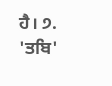ਹੈ। ੭. 'ਤਬਿ'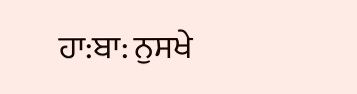ਹਾ:ਬਾ: ਨੁਸਖੇ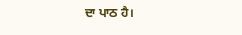ਦਾ ਪਾਠ ਹੈ।